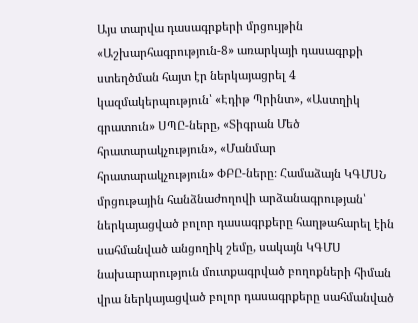Այս տարվա դասագրքերի մրցույթին «Աշխարհագրություն-8» առարկայի դասագրքի ստեղծման հայտ էր ներկայացրել 4 կազմակերպություն՝ «Էդիթ Պրինտ», «Աստղիկ գրատուն» ՍՊԸ-ները, «Տիգրան Մեծ հրատարակչություն», «Մանմար հրատարակչություն» ՓԲԸ-ները։ Համաձայն ԿԳՄՍՆ մրցութային հանձնաժողովի արձանագրության՝ ներկայացված բոլոր դասագրքերը հաղթահարել էին սահմանված անցողիկ շեմը, սակայն ԿԳՄՍ նախարարություն մուտքագրված բողոքների հիման վրա ներկայացված բոլոր դասագրքերը սահմանված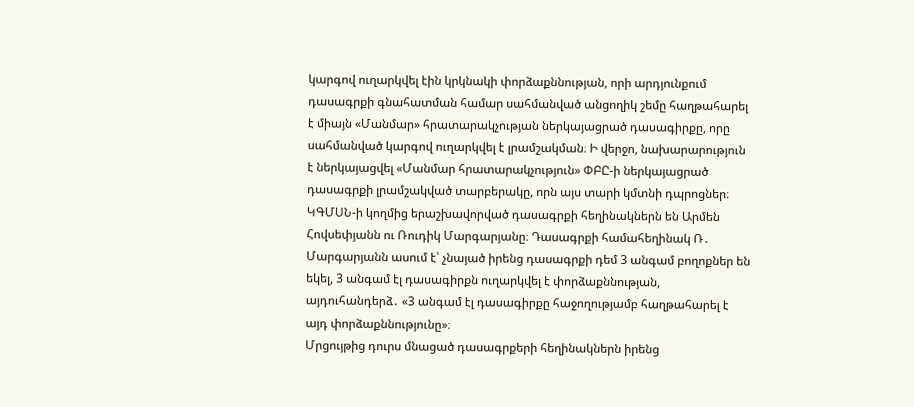կարգով ուղարկվել էին կրկնակի փորձաքննության, որի արդյունքում դասագրքի գնահատման համար սահմանված անցողիկ շեմը հաղթահարել է միայն «Մանմար» հրատարակչության ներկայացրած դասագիրքը, որը սահմանված կարգով ուղարկվել է լրամշակման։ Ի վերջո, նախարարություն է ներկայացվել «Մանմար հրատարակչություն» ՓԲԸ-ի ներկայացրած դասագրքի լրամշակված տարբերակը, որն այս տարի կմտնի դպրոցներ։
ԿԳՄՍՆ-ի կողմից երաշխավորված դասագրքի հեղինակներն են Արմեն Հովսեփյանն ու Ռուդիկ Մարգարյանը։ Դասագրքի համահեղինակ Ռ․ Մարգարյանն ասում է՝ չնայած իրենց դասագրքի դեմ 3 անգամ բողոքներ են եկել, 3 անգամ էլ դասագիրքն ուղարկվել է փորձաքննության, այդուհանդերձ․ «3 անգամ էլ դասագիրքը հաջողությամբ հաղթահարել է այդ փորձաքննությունը»։
Մրցույթից դուրս մնացած դասագրքերի հեղինակներն իրենց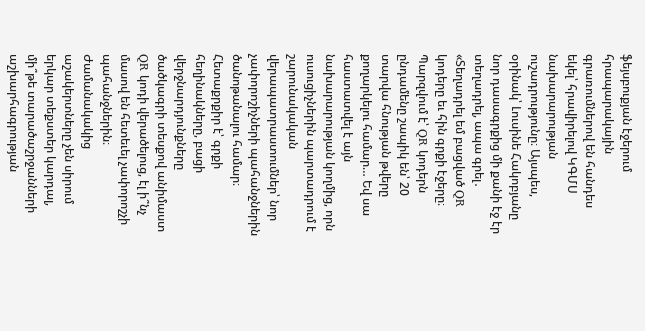ֆեյսբուքյան էջերում հրապարակային գրառումներով են հանդես եկել՝ հրավիրելով ԿԳՄՍ նախարարության ուշադրությունը։ Այսպես, օրինակ՝ Լուսինե Հակոբյանը նոր դասագրքից մի քանի էջ էր տեղադրել, ապա գրել․ «Տեղադրել եմ բացված QR կոդերը եւ հին գրքի էջերը։ Պարզվում է՝ QR կոդերն ընդամենը շապիկ են՝ 20 տարվա հնության թվերը քողարկելու համար… Եվ սա հաստատվել է այն նախարարության կողմից, որն ուսուցիչներին պարտադրում է շարունակական վերապատրաստումներ՝ նոր չափորոշիչների պահանջներին ծանոթանալու համար։ Հետաքրքիր է՝ գրքի հեղինակները, բացի վերջնարդյունքները ծածկագրի տեսքով անիմաստ QR կոդի վերածելուց, էլ ի՞նչ մասով են հետեւել չափորոշչի պահանջներին։ Ժամանակակից աշակերտները չեն սիրում երկար տեքստեր կարդալ, մի՞թե տարածաշրջանների աշխարհագրության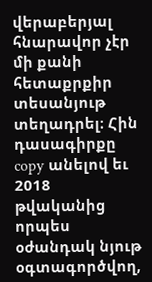վերաբերյալ հնարավոր չէր մի քանի հետաքրքիր տեսանյութ տեղադրել։ Հին դասագիրքը copy անելով եւ 2018 թվականից որպես օժանդակ նյութ օգտագործվող,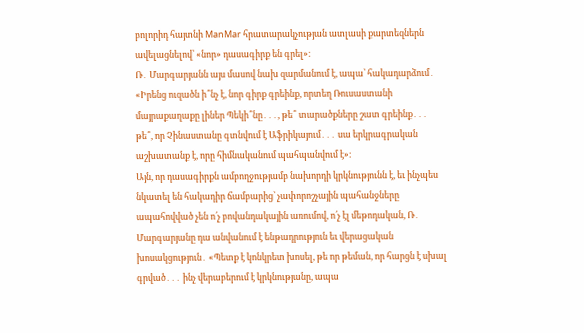բոլորիդ հայտնի ManMar հրատարակչության ատլասի քարտեզներն ավելացնելով՝ «նոր» դասագիրք են գրել»։
Ռ․ Մարգարյանն այս մասով նախ զարմանում է, ապա՝ հակադարձում․ «Իրենց ուզածն ի՞նչ է, նոր գիրք գրեինք, որտեղ Ռուսաստանի մայրաքաղաքը լիներ Պեկի՞նը․․․, թե՞ տարածքները շատ գրեինք․․․ թե՞, որ Չինաստանը գտնվում է Աֆրիկայում․․․ սա երկրագրական աշխատանք է, որը հիմնականում պահպանվում է»։
Այն, որ դասագիրքն ամբողջությամբ նախորդի կրկնությունն է, եւ ինչպես նկատել են հակադիր ճամբարից՝ չափորոշչային պահանջները ապահովված չեն ո՛չ բովանդակային առումով, ո՛չ էլ մեթոդական, Ռ․ Մարգարյանը դա անվանում է ենթադրություն եւ վերացական խոսակցություն․ «Պետք է կոնկրետ խոսել, թե որ թեման, որ հարցն է սխալ գրված․․․ ինչ վերաբերում է կրկնությանը, ապա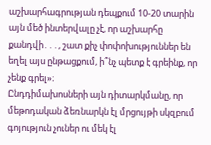աշխարհագրության դեպքում 10-20 տարին այն մեծ ինտերվալը չէ, որ աշխարհը քանդվի․․․, շատ քիչ փոփոխություններ են եղել այս ընթացքում, ի՞նչ պետք է գրեինք, որ չենք գրել»։
Ընդդիմախոսների այն դիտարկմանը, որ մեթոդական ձեռնարկն էլ մրցույթի սկզբում գոյություն չուներ ու մեկ էլ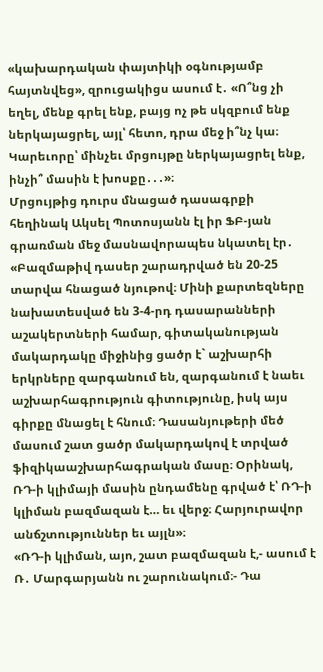«կախարդական փայտիկի օգնությամբ հայտնվեց», զրուցակիցս ասում է․ «Ո՞նց չի եղել, մենք գրել ենք, բայց ոչ թե սկզբում ենք ներկայացրել, այլ՝ հետո, դրա մեջ ի՞նչ կա։ Կարեւորը՝ մինչեւ մրցույթը ներկայացրել ենք, ինչի՞ մասին է խոսքը․․․»։
Մրցույթից դուրս մնացած դասագրքի հեղինակ Ակսել Պոտոսյանն էլ իր ՖԲ-յան գրառման մեջ մասնավորապես նկատել էր․ «Բազմաթիվ դասեր շարադրված են 20-25 տարվա հնացած նյութով։ Մինի քարտեզները նախատեսված են 3-4-րդ դասարանների աշակերտների համար, գիտականության մակարդակը միջինից ցածր է` աշխարհի երկրները զարգանում են, զարգանում է նաեւ աշխարհագրություն գիտությունը, իսկ այս գիրքը մնացել է հնում։ Դասանյութերի մեծ մասում շատ ցածր մակարդակով է տրված ֆիզիկաաշխարհագրական մասը։ Օրինակ, ՌԴ-ի կլիմայի մասին ընդամենը գրված է՝ ՌԴ-ի կլիման բազմազան է… եւ վերջ։ Հարյուրավոր անճշտություններ եւ այլն»։
«ՌԴ-ի կլիման, այո, շատ բազմազան է,- ասում է Ռ․ Մարգարյանն ու շարունակում։- Դա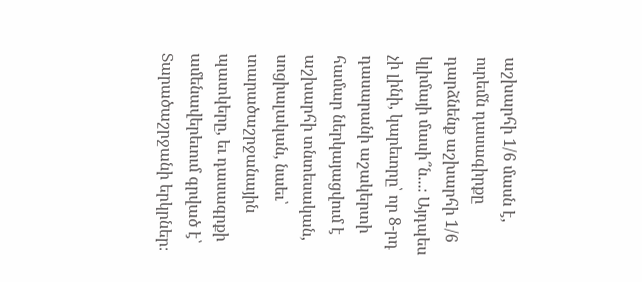աշխարհի 1/6 մասն է, ուրեմն դասագիրքը դարձնենք աշխարհի 1/6 կլիմայի մասի՞ն․․․։ Այդպես չի լինի, կարեւորը՝ որ 8-րդ դասարանի աշակերտի համար ներկայացվում է աշխարհի տնտեսական, սոցիալական, նաեւ՝ տարածաշրջանային պատկերը, եւ դասագրքի ամենավերեւում գրված է՝ Տարածաշրջանի երկրներ։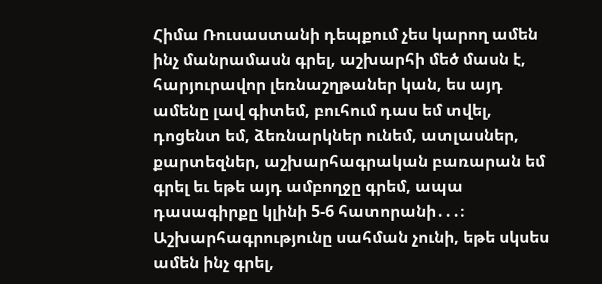Հիմա Ռուսաստանի դեպքում չես կարող ամեն ինչ մանրամասն գրել, աշխարհի մեծ մասն է, հարյուրավոր լեռնաշղթաներ կան, ես այդ ամենը լավ գիտեմ, բուհում դաս եմ տվել, դոցենտ եմ, ձեռնարկներ ունեմ, ատլասներ, քարտեզներ, աշխարհագրական բառարան եմ գրել եւ եթե այդ ամբողջը գրեմ, ապա դասագիրքը կլինի 5-6 հատորանի․․․։ Աշխարհագրությունը սահման չունի, եթե սկսես ամեն ինչ գրել,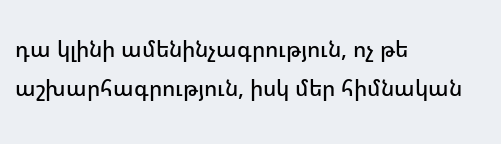դա կլինի ամենինչագրություն, ոչ թե աշխարհագրություն, իսկ մեր հիմնական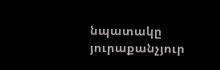նպատակը յուրաքանչյուր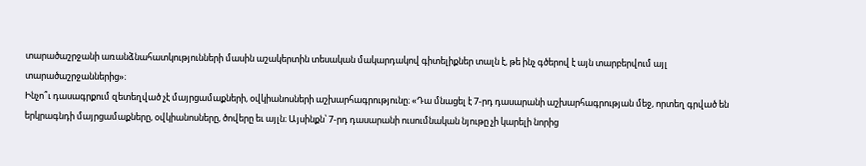տարածաշրջանի առանձնահատկությունների մասին աշակերտին տեսական մակարդակով գիտելիքներ տալն է, թե ինչ գծերով է այն տարբերվում այլ տարածաշրջաններից»։
Ինչո՞ւ դասագրքում զետեղված չէ մայրցամաքների, օվկիանոսների աշխարհագրությունը։ «Դա մնացել է 7-րդ դասարանի աշխարհագրության մեջ, որտեղ գրված են երկրագնդի մայրցամաքները, օվկիանոսները, ծովերը եւ այլն։ Այսինքն՝ 7-րդ դասարանի ուսումնական նյութը չի կարելի նորից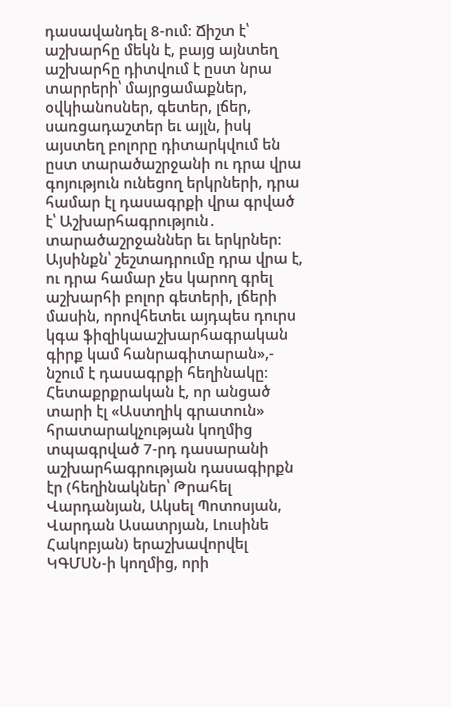դասավանդել 8-ում։ Ճիշտ է՝ աշխարհը մեկն է, բայց այնտեղ աշխարհը դիտվում է ըստ նրա տարրերի՝ մայրցամաքներ, օվկիանոսներ, գետեր, լճեր, սառցադաշտեր եւ այլն, իսկ այստեղ բոլորը դիտարկվում են ըստ տարածաշրջանի ու դրա վրա գոյություն ունեցող երկրների, դրա համար էլ դասագրքի վրա գրված է՝ Աշխարհագրություն․ տարածաշրջաններ եւ երկրներ։ Այսինքն՝ շեշտադրումը դրա վրա է, ու դրա համար չես կարող գրել աշխարհի բոլոր գետերի, լճերի մասին, որովհետեւ այդպես դուրս կգա ֆիզիկաաշխարհագրական գիրք կամ հանրագիտարան»,- նշում է դասագրքի հեղինակը։
Հետաքրքրական է, որ անցած տարի էլ «Աստղիկ գրատուն» հրատարակչության կողմից տպագրված 7-րդ դասարանի աշխարհագրության դասագիրքն էր (հեղինակներ՝ Թրահել Վարդանյան, Ակսել Պոտոսյան, Վարդան Ասատրյան, Լուսինե Հակոբյան) երաշխավորվել ԿԳՄՍՆ-ի կողմից, որի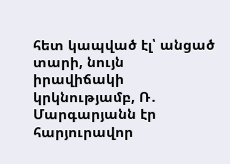հետ կապված էլ՝ անցած տարի, նույն իրավիճակի կրկնությամբ, Ռ․ Մարգարյանն էր հարյուրավոր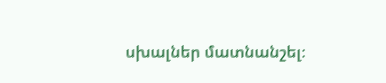սխալներ մատնանշել։